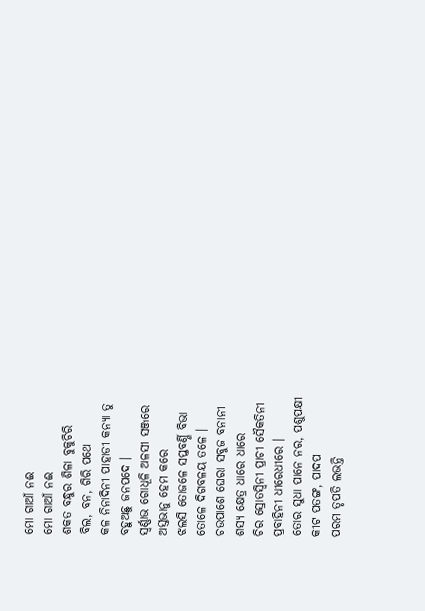ମୋ ଗାଆଁ ନଈ
ମୋ ଗାଆଁ ନଈ
ଶକତ ବନ୍ଧୁର ଶିଳା ବୁକୁଚିରି
ବିଲ, ବନ, ଗିରି ପଥେ
କଳ ନିନାଦିନୀ ପାହାଡୀ କନ୍ୟା ତୁ
ବହୁଅଛୁ ଜନପଦେ ।
ସ୍ୱର୍ଣ୍ଣାଭ ଗୋଧୂଳି ଅଳସୀ ସଞ୍ଜରେ
ଅସ୍ତଭାନୁ ହେମ କରେ
ଝଲସି ତୋଜଳେ ସପ୍ତବର୍ଣ୍ଣି ବିଭା
ତୋଳେ ଦିଗବଳୟ ତଳେ ।
ଚଉପାଶେ ଘେରା ସବୁଜ ବନାନୀ
ଶସ୍ୟ କ୍ଷେତ୍ର ଧାରେ ଧାରେ
ଚିର ସ୍ରୋତସ୍ୱିନୀ ପ୍ରାଚୀ ସୈକତିନୀ
ପ୍ରବାହିନୀ ଧୀରେଧୀରେ ।
ତୋର ସୁଧା ପାନେ ନର, ପଶୁପକ୍ଷୀ
କୀଟ ପତଙ୍ଗ, ପାଦପ
ପରମ ତୃପତି ଲଭନ୍ତି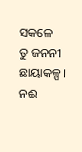ସକଳେ
ତୁ ଜନନୀ ଛାୟାକଳ୍ପ ।
ନଈ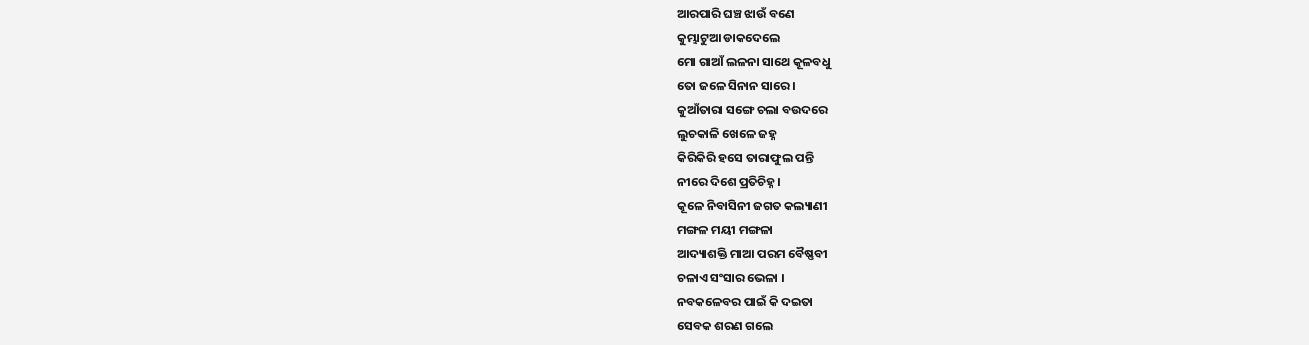ଆରପାରି ଘଞ୍ଚ ଝାଉଁ ବଣେ
କୁମ୍ଭାଟୁଆ ଡାକଦେଲେ
ମୋ ଗାଆଁ ଲଳନା ସାଥେ କୂଳବଧୁ
ତୋ ଜଳେ ସିନାନ ସାରେ ।
କୁଆଁତାରା ସଙ୍ଗେ ଚଲା ବଉଦରେ
ଲୁଚକାଳି ଖେଳେ ଜହ୍ନ
କିରିକିରି ହସେ ତାରାଫୁଲ ପନ୍ତି
ନୀରେ ଦିଶେ ପ୍ରତିଚିହ୍ନ ।
କୂଳେ ନିବାସିନୀ ଜଗତ କଲ୍ୟାଣୀ
ମଙ୍ଗଳ ମୟୀ ମଙ୍ଗଳା
ଆଦ୍ୟାଶକ୍ତି ମାଆ ପରମ ବୈଷ୍ଣବୀ
ଚଳାଏ ସଂସାର ଭେଳା ।
ନବକଳେବର ପାଇଁ କି ଦଇତା
ସେବକ ଶରଣ ଗଲେ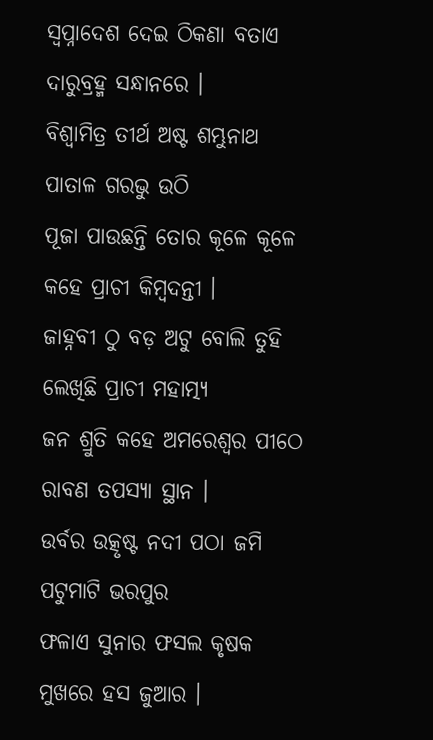ସ୍ଵପ୍ନାଦେଶ ଦେଇ ଠିକଣା ବତାଏ
ଦାରୁବ୍ରହ୍ମ ସନ୍ଧାନରେ ।
ବିଶ୍ଵାମିତ୍ର ତୀର୍ଥ ଅଷ୍ଟ ଶମ୍ଭୁନାଥ
ପାତାଳ ଗରଭୁ ଉଠି
ପୂଜା ପାଉଛନ୍ତି ତୋର କୂଳେ କୂଳେ
କହେ ପ୍ରାଚୀ କିମ୍ବଦନ୍ତୀ ।
ଜାହ୍ନବୀ ଠୁ ବଡ଼ ଅଟୁ ବୋଲି ତୁହି
ଲେଖିଛି ପ୍ରାଚୀ ମହାତ୍ମ୍ୟ
ଜନ ଶ୍ରୁତି କହେ ଅମରେଶ୍ୱର ପୀଠେ
ରାବଣ ତପସ୍ୟା ସ୍ଥାନ ।
ଉର୍ବର ଉତ୍କୃଷ୍ଟ ନଦୀ ପଠା ଜମି
ପଟୁମାଟି ଭରପୁର
ଫଳାଏ ସୁନାର ଫସଲ କୃଷକ
ମୁଖରେ ହସ ଜୁଆର ।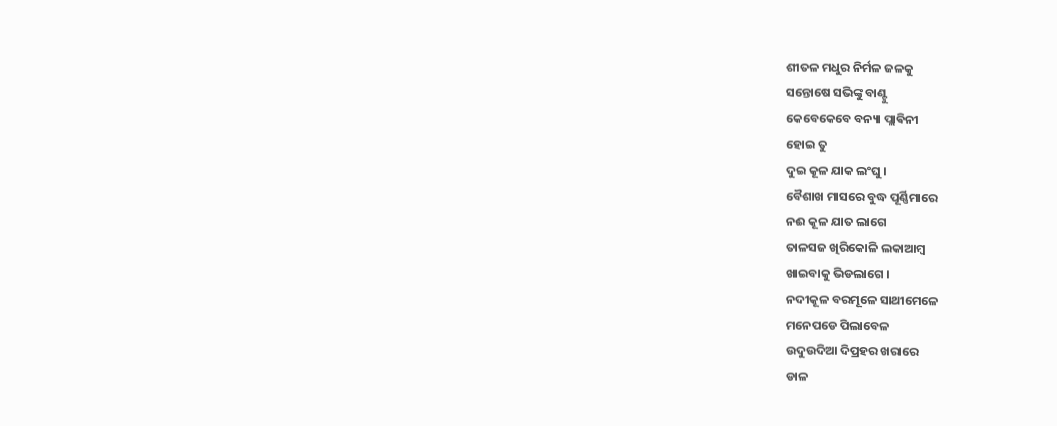ଶୀତଳ ମଧୁର ନିର୍ମଳ ଜଳକୁ
ସନ୍ତୋଷେ ସଭିଙ୍କୁ ବାଣ୍ଟୁ
କେବେକେବେ ବନ୍ୟା ପ୍ଲାଵିନୀ
ହୋଇ ତୁ
ଦୁଇ କୂଳ ଯାକ ଲଂଘୁ ।
ବୈଶାଖ ମାସରେ ବୁଦ୍ଧ ପୂର୍ଣ୍ଣିମାରେ
ନଈ କୂଳ ଯାତ ଲାଗେ
ତାଳସଜ ଖିରିକୋଳି ଲକାଆମ୍ବ
ଖାଇବାକୁ ଭିଡଲାଗେ ।
ନଦୀକୂଳ ବରମୂଳେ ସାଥୀମେଳେ
ମନେପଡେ ପିଲାବେଳ
ଉଦୁଉଦିଆ ଦିପ୍ରହର ଖରାରେ
ଡାଳ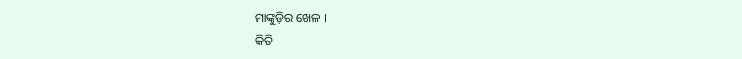ମାଙ୍କୁଡ଼ିର ଖେଳ ।
କିତି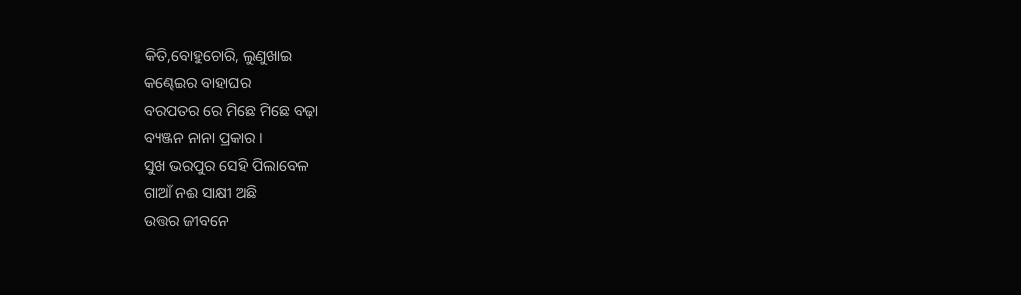କିତି,ବୋହୁଚୋରି, ଲୁଣୁଖାଇ
କଣ୍ଢେଇର ବାହାଘର
ବରପତର ରେ ମିଛେ ମିଛେ ବଢ଼ା
ବ୍ୟଞ୍ଜନ ନାନା ପ୍ରକାର ।
ସୁଖ ଭରପୁର ସେହି ପିଲାବେଳ
ଗାଆଁ ନଈ ସାକ୍ଷୀ ଅଛି
ଉତ୍ତର ଜୀବନେ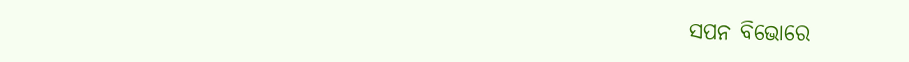ସପନ ବିଭୋରେ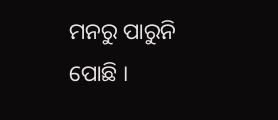ମନରୁ ପାରୁନି ପୋଛି ।